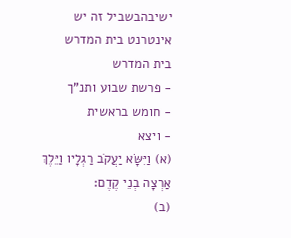ישיבהבשביל זה יש אינטרנט בית המדרש
בית המדרש
- פרשת שבוע ותנ"ך
- חומש בראשית
- ויצא
(א) וַיִּשָּׂא יַעֲקֹב רַגְלָיו וַיֵּלֶךְ אַרְצָה בְנֵי קֶדֶם:
(ב)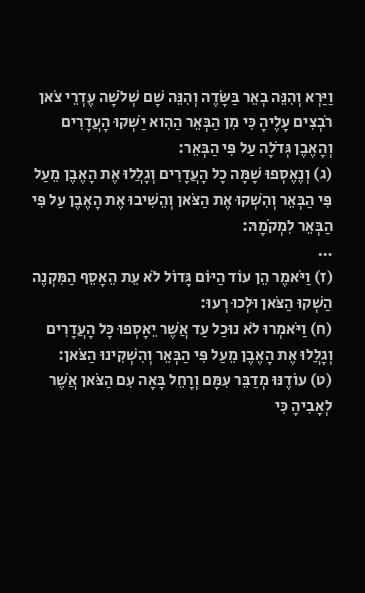וַיַּרְא וְהִנֵּה בְאֵר בַּשָּׂדֶה וְהִנֵּה שָׁם שְׁלֹשָׁה עֶדְרֵי צֹאן רֹבְצִים עָלֶיהָ כִּי מִן הַבְּאֵר הַהִוא יַשְׁקוּ הָעֲדָרִים וְהָאֶבֶן גְּדֹלָה עַל פִּי הַבְּאֵר:
(ג) וְנֶאֶסְפוּ שָׁמָּה כָל הָעֲדָרִים וְגָלֲלוּ אֶת הָאֶבֶן מֵעַל פִּי הַבְּאֵר וְהִשְׁקוּ אֶת הַצֹּאן וְהֵשִׁיבוּ אֶת הָאֶבֶן עַל פִּי הַבְּאֵר לִמְקֹמָהּ:
…
(ז) וַיֹּאמֶר הֵן עוֹד הַיּוֹם גָּדוֹל לֹא עֵת הֵאָסֵף הַמִּקְנֶה הַשְׁקוּ הַצֹּאן וּלְכוּ רְעוּ:
(ח) וַיֹּאמְרוּ לֹא נוּכַל עַד אֲשֶׁר יֵאָסְפוּ כָּל הָעֲדָרִים וְגָלֲלוּ אֶת הָאֶבֶן מֵעַל פִּי הַבְּאֵר וְהִשְׁקִינוּ הַצֹּאן:
(ט) עוֹדֶנּוּ מְדַבֵּר עִמָּם וְרָחֵל בָּאָה עִם הַצֹּאן אֲשֶׁר לְאָבִיהָ כִּי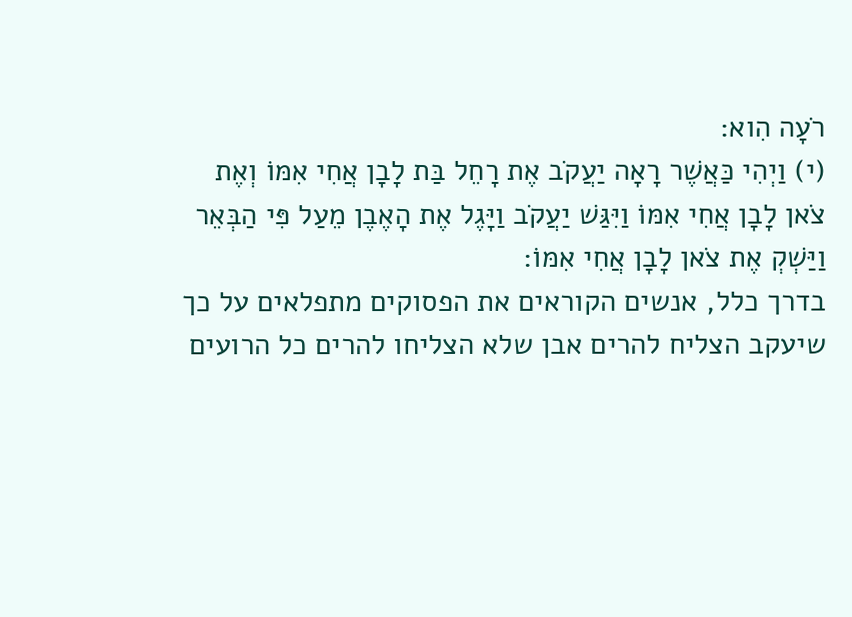רֹעָה הִוא:
(י) וַיְהִי כַּאֲשֶׁר רָאָה יַעֲקֹב אֶת רָחֵל בַּת לָבָן אֲחִי אִמּוֹ וְאֶת צֹאן לָבָן אֲחִי אִמּוֹ וַיִּגַּשׁ יַעֲקֹב וַיָּגֶל אֶת הָאֶבֶן מֵעַל פִּי הַבְּאֵר וַיַּשְׁקְ אֶת צֹאן לָבָן אֲחִי אִמּוֹ:
בדרך כלל, אנשים הקוראים את הפסוקים מתפלאים על כך שיעקב הצליח להרים אבן שלא הצליחו להרים כל הרועים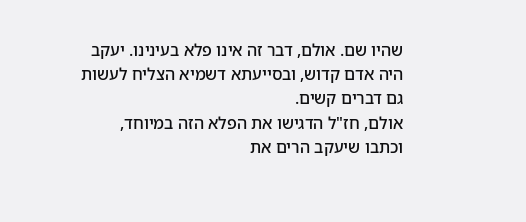שהיו שם. אולם, דבר זה אינו פלא בעינינו. יעקב היה אדם קדוש, ובסייעתא דשמיא הצליח לעשות גם דברים קשים.
אולם, חז"ל הדגישו את הפלא הזה במיוחד, וכתבו שיעקב הרים את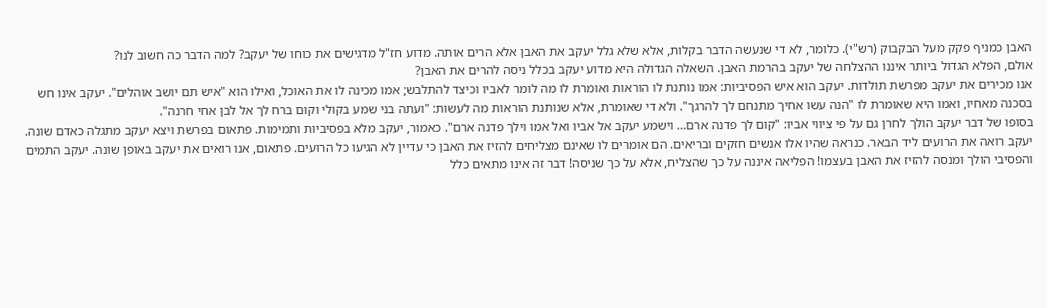האבן כמניף פקק מעל הבקבוק (רש"י). כלומר, לא די שנעשה הדבר בקלות, אלא שלא גלל יעקב את האבן אלא הרים אותה. מדוע חז"ל מדגישים את כוחו של יעקב? למה הדבר כה חשוב לנו?
אולם, הפלא הגדול ביותר איננו ההצלחה של יעקב בהרמת האבן. השאלה הגדולה היא מדוע יעקב בכלל ניסה להרים את האבן?
אנו מכירים את יעקב מפרשת תולדות. יעקב הוא איש הפסיביות: אמו נותנת לו הוראות ואומרת לו מה לומר לאביו וכיצד להתלבש; אמו מכינה לו את האוכל, ואילו הוא "איש תם יושב אוהלים". יעקב אינו חש בסכנה מאחיו, ואמו היא שאומרת לו "הנה עשו אחיך מתנחם לך להרגך". ולא די שאומרת, אלא שנותנת הוראות מה לעשות: "ועתה בני שמע בקולי וקום ברח לך אל לבן אחי חרנה".
בסופו של דבר יעקב הולך לחרן גם על פי ציווי אביו: "קום לך פדנה ארם… וישמע יעקב אל אביו ואל אמו וילך פדנה ארם". כאמור, יעקב מלא בפסיביות ותמימות. פתאום בפרשת ויצא יעקב מתגלה כאדם שונה.
יעקב רואה את הרועים ליד הבאר. כנראה שהיו אלו אנשים חזקים ובריאים. הם אומרים לו שאינם מצליחים להזיז את האבן כי עדיין לא הגיעו כל הרועים. פתאום, אנו רואים את יעקב באופן שונה. יעקב התמים והפסיבי הולך ומנסה להזיז את האבן בעצמו! הפליאה איננה על כך שהצליח, אלא על כך שניסה! דבר זה אינו מתאים כלל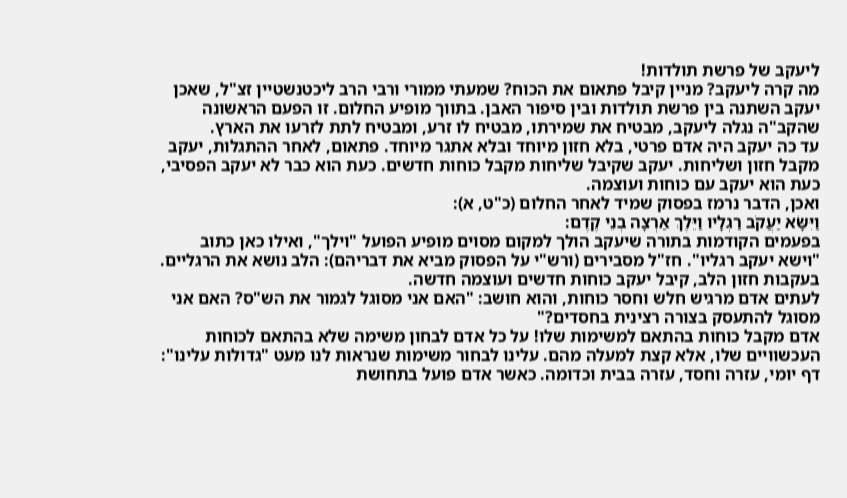ליעקב של פרשת תולדות!
מה קרה ליעקב? מניין קיבל פתאום את הכוח? שמעתי ממורי ורבי הרב ליכטנשטיין זצ"ל, שאכן יעקב השתנה בין פרשת תולדות ובין סיפור האבן. בתווך מופיע החלום. זו הפעם הראשונה שהקב"ה נגלה ליעקב, מבטיח את שמירתו, מבטיח לו זרע, ומבטיח לתת לזרעו את הארץ.
עד כה יעקב היה אדם פרטי, בלא חזון מיוחד ובלא אתגר מיוחד. פתאום, לאחר ההתגלות, יעקב מקבל חזון ושליחות. יעקב שקיבל שליחות מקבל כוחות חדשים. כעת הוא כבר לא יעקב הפסיבי, כעת הוא יעקב עם כוחות ועוצמה.
ואכן, הדבר נרמז בפסוק שמיד לאחר החלום (כ"ט, א):
וַיִּשָּׂא יַעֲקֹב רַגְלָיו וַיֵּלֶךְ אַרְצָה בְנֵי קֶדֶם:
בפעמים הקודמות בתורה שיעקב הולך למקום מסוים מופיע הפועל "וילך", ואילו כאן כתוב "וישא יעקב רגליו". חז"ל מסבירים (ורש"י על הפסוק מביא את דבריהם): הלב נושא את הרגליים. בעקבות חזון הלב, קיבל יעקב כוחות חדשים ועוצמה חדשה.
לעתים אדם מרגיש חלש וחסר כוחות, והוא חושב: "האם אני מסוגל לגמור את הש"ס? האם אני מסוגל להתעסק בצורה רצינית בחסדים?"
אדם מקבל כוחות בהתאם למשימות שלו! על כל אדם לבחון משימה שלא בהתאם לכוחות העכשוויים שלו, אלא קצת למעלה מהם. עלינו לבחור משימות שנראות לנו מעט "גדולות עלינו": דף יומי, עזרה וחסד, עזרה בבית וכדומה. כאשר אדם פועל בתחושת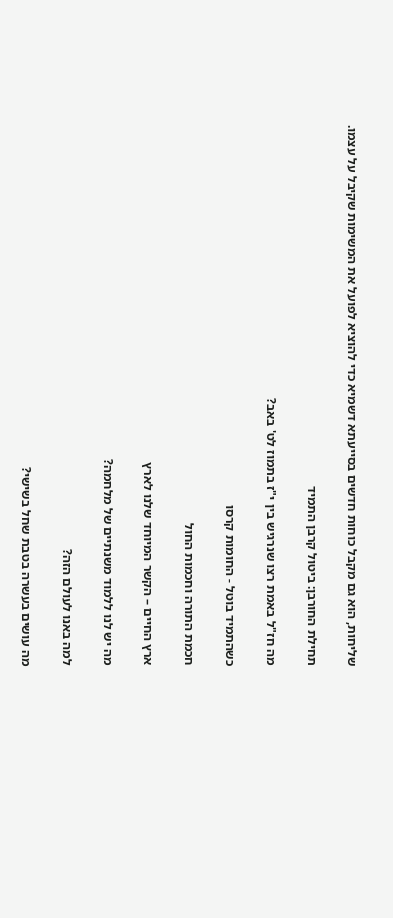שליחות, הוא גם מקבל כוחות חדשים בסייעתא דשמיא כדי להוציא לפועל את המשימות שקיבל על עצמו.

תחילת החורבן: ביטול קרבן התמיד

מה חז"ל באמת רצו שנרגיש בין י"ז בתמוז לט' באב?

כשהתמיד בוטל - החומות קרסו

חכמת התורה וחכמות החול

ארץ החיים – הקשר המיוחד שלנו לארץ

מה יש לנו ללמוד משנתיים של מלחמה?

למה באנו לעולם הזה?

מה עושים בעשרה בטבת שחל בשישי?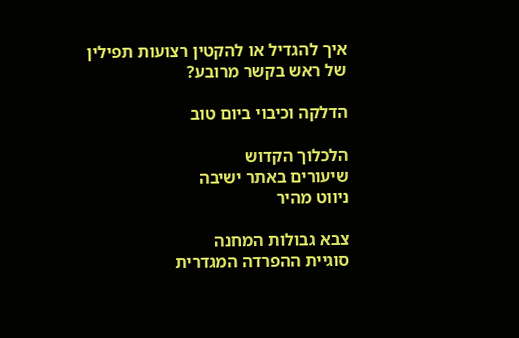איך להגדיל או להקטין רצועות תפילין של ראש בקשר מרובע?

הדלקה וכיבוי ביום טוב

הלכלוך הקדוש
שיעורים באתר ישיבה
ניווט מהיר

צבא גבולות המחנה
סוגיית ההפרדה המגדרית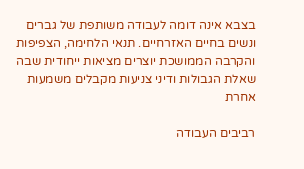בצבא אינה דומה לעבודה משותפת של גברים ונשים בחיים האזרחיים. תנאי הלחימה, הצפיפות והקרבה הממושכת יוצרים מציאות ייחודית שבה שאלת הגבולות ודיני צניעות מקבלים משמעות אחרת

רביבים העבודה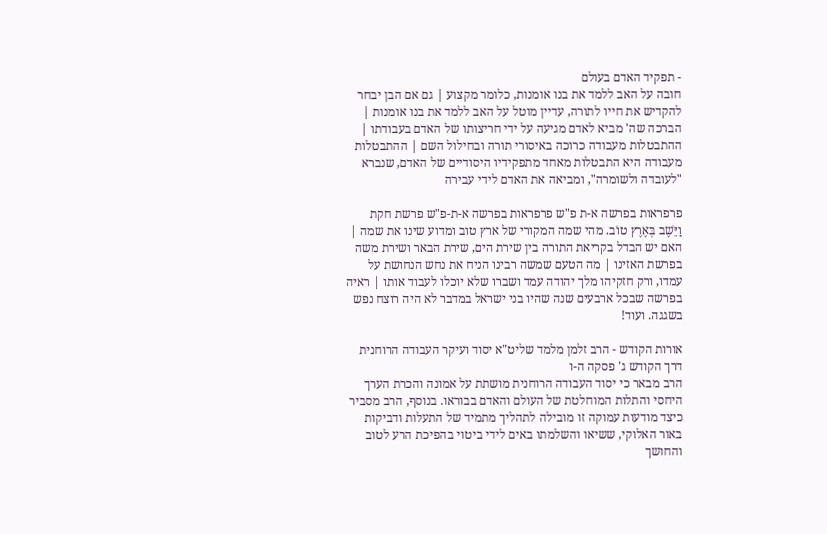- תפקיד האדם בעולם
חובה על האב ללמד את בנו אומנות, כלומר מקצוע | גם אם הבן יבחר להקדיש את חייו לתורה, עדיין מוטל על האב ללמד את בנו אומנות | הברכה שה' מביא לאדם מגיעה על ידי חריצותו של האדם בעבודתו | ההתבטלות מעבודה כרוכה באיסורי תורה ובחילול השם | ההתבטלות מעבודה היא התבטלות מאחד מתפקידיו היסודיים של האדם, שנברא "לעובדה ולשומרה", ומביאה את האדם לידי עבירה

פרפראות בפרשה א-ת פ"ש פרפראות בפרשה א-ת-פ"ש פרשת חקת
וַיֵּשֶׁב בְּאֶרֶץ טוֹב. מהי שמה המקורי של ארץ טוב ומדוע שינו את שמה | האם יש הבדל בקריאת התורה בין שירת הים, שירת הבאר ושירת משה בפרשת האזינו | מה הטעם שמשה רבינו הניח את נחש הנחושת על עמדו, ורק חזקיהו מלך יהודה עמד ושברו שלא יוכלו לעבוד אותו | ראיה בפרשה שבכל ארבעים שנה שהיו בני ישראל במדבר לא היה רוצח נפש בשגגה. ועוד!

אורות הקודש - הרב זלמן מלמד שליט"א יסוד ועיקר העבודה הרוחנית
דרך הקודש ג' פסקה ה-ו
הרב מבאר כי יסוד העבודה הרוחנית מושתת על אמונה והכרת הערך היחסי והתלות המוחלטת של העולם והאדם בבוראו. בנוסף, הרב מסביר כיצד מודעות עמוקה זו מובילה לתהליך מתמיד של התעלות ודביקות באור האלוקי, ששיאו והשלמתו באים לידי ביטוי בהפיכת הרע לטוב והחושך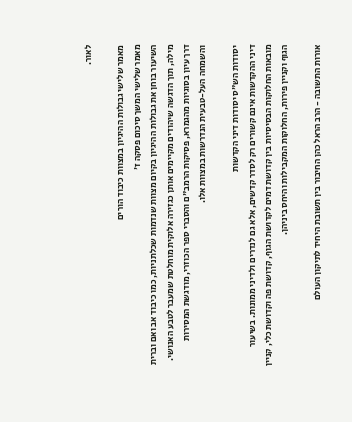לאור.

מאמר שלישי גבולות ההיגיון במצוות כיבוד הורים
מאמר שלישי המשך סיכום פסקה ז'
השיעור בוחן את גבולות ההיגיון בקיום מצוות שנדמות שכלתניות, כמו כיבוד אב ואם וברית מילה, תוך הדגשה שיהודים מקיימים אותן כגזירה אלוקית מוחלטת שמעבר לטבע האנושי. דרך עיון בסוגיות מהגמרא, פסיקות הרמב"ם והסברי ספר הכוזרי, מודגשת המסירות והשמחה העל-טבעית הנדרשות במצוות אלו.

יסודות הש"ס יסודות דיני הקדשות
דיני ההקדשות אינם קשורים רק לסדר קדשים, אלא גם לנדרים ולדיני ממונות. בשיעור מובאות החלוקות הבסיסיות בין קדושת דמים לקדושת הגוף, קדושת פה וקדושת כלי, קניין הגוף וקניין פירות, החלוקות המקבילות והיחס ביניהן.

אורות התשובה - הרב הראל כהן החיבור בין תשובת היחיד לתיקון העולם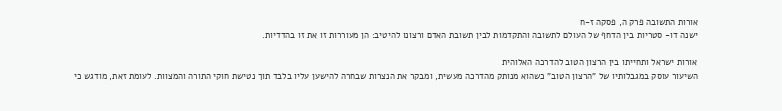אורות התשובה פרק ה, פסקה ז-ח
ישנה דו- סטריות בין הדחף של העולם לתשובה והתקדמות לבין תשובת האדם ורצונו להיטיב: הן מעוררות זו את זו בהדדיות.

אורות ישראל ותחייתו בין הרצון הטוב להדרכה האלוהית
השיעור עוסק במגבלותיו של "הרצון הטוב" כשהוא מנותק מהדרכה מעשית, ומבקר את הנצרות שבחרה להישען עליו בלבד תוך נטישת חוקי התורה והמצוות. לעומת זאת, מודגש כי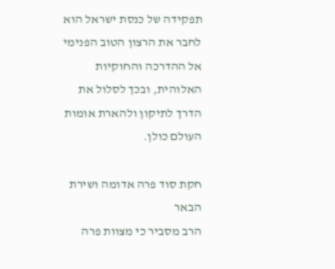תפקידה של כנסת ישראל הוא לחבר את הרצון הטוב הפנימי אל ההדרכה והחוקיות האלוהית, ובכך לסלול את הדרך לתיקון ולהארת אומות העולם כולן.

חקת סוד פרה אדומה ושירת הבאר
הרב מסביר כי מצוות פרה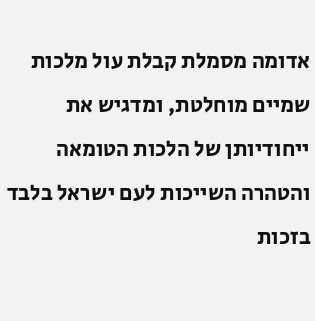אדומה מסמלת קבלת עול מלכות שמיים מוחלטת, ומדגיש את ייחודיותן של הלכות הטומאה והטהרה השייכות לעם ישראל בלבד בזכות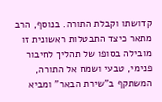קדושתו וקבלת התורה. בנוסף, הרב מתאר כיצד התבטלות ראשונית זו מובילה בסופו של תהליך לחיבור פנימי, טבעי ושמח אל התורה, המשתקף ב"שירת הבאר" ומביא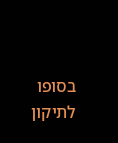בסופו לתיקון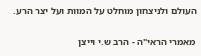העולם ולניצחון מוחלט על המוות ועל יצר הרע.

מאמרי הראי"ה - הרב ש.י וייצן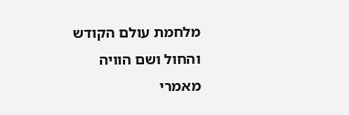מלחמת עולם הקודש והחול ושם הוויה
מאמרי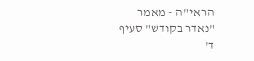הראי"ה - מאמר "נאדר בקודש" סעיף ד'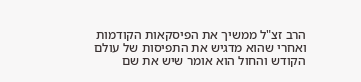הרב זצ"ל ממשיך את הפיסקאות הקודמות ואחרי שהוא מדגיש את התפיסות של עולם הקודש והחול הוא אומר שיש את שם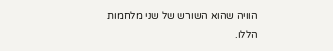הוויה שהוא השורש של שני מלחמות הללו.